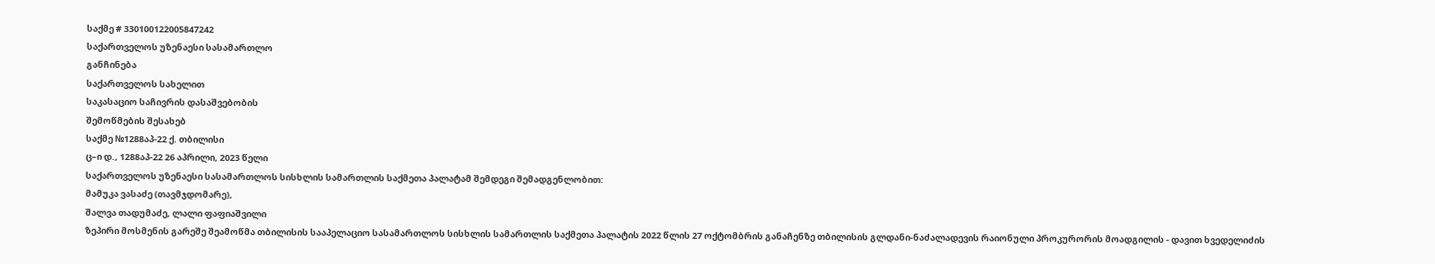საქმე # 330100122005847242
საქართველოს უზენაესი სასამართლო
განჩინება
საქართველოს სახელით
საკასაციო საჩივრის დასაშვებობის
შემოწმების შესახებ
საქმე №1288აპ-22 ქ. თბილისი
ც–ი დ., 1288აპ-22 26 აპრილი, 2023 წელი
საქართველოს უზენაესი სასამართლოს სისხლის სამართლის საქმეთა პალატამ შემდეგი შემადგენლობით:
მამუკა ვასაძე (თავმჯდომარე),
შალვა თადუმაძე, ლალი ფაფიაშვილი
ზეპირი მოსმენის გარეშე შეამოწმა თბილისის სააპელაციო სასამართლოს სისხლის სამართლის საქმეთა პალატის 2022 წლის 27 ოქტომბრის განაჩენზე თბილისის გლდანი-ნაძალადევის რაიონული პროკურორის მოადგილის - დავით ხვედელიძის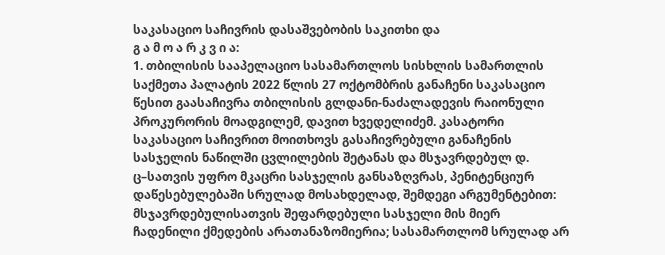საკასაციო საჩივრის დასაშვებობის საკითხი და
გ ა მ ო ა რ კ ვ ი ა:
1. თბილისის სააპელაციო სასამართლოს სისხლის სამართლის საქმეთა პალატის 2022 წლის 27 ოქტომბრის განაჩენი საკასაციო წესით გაასაჩივრა თბილისის გლდანი-ნაძალადევის რაიონული პროკურორის მოადგილემ, დავით ხვედელიძემ. კასატორი საკასაციო საჩივრით მოითხოვს გასაჩივრებული განაჩენის სასჯელის ნაწილში ცვლილების შეტანას და მსჯავრდებულ დ. ც–სათვის უფრო მკაცრი სასჯელის განსაზღვრას, პენიტენციურ დაწესებულებაში სრულად მოსახდელად, შემდეგი არგუმენტებით: მსჯავრდებულისათვის შეფარდებული სასჯელი მის მიერ ჩადენილი ქმედების არათანაზომიერია; სასამართლომ სრულად არ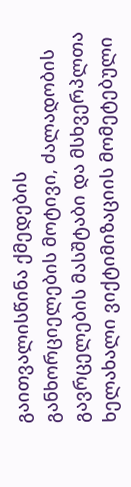გაითვალისწინა ქმედების განხორციელების მოტივი, ძალადობის გავრცელების მასშტაბი და მსხვერპლთა ხელახალი ვიქტიმიზაციის მომეტებული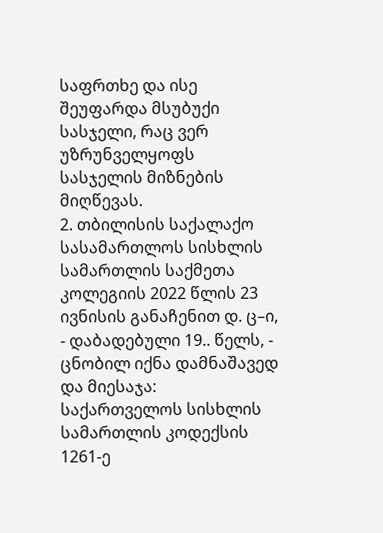საფრთხე და ისე შეუფარდა მსუბუქი სასჯელი, რაც ვერ უზრუნველყოფს სასჯელის მიზნების მიღწევას.
2. თბილისის საქალაქო სასამართლოს სისხლის სამართლის საქმეთა კოლეგიის 2022 წლის 23 ივნისის განაჩენით დ. ც–ი, - დაბადებული 19.. წელს, - ცნობილ იქნა დამნაშავედ და მიესაჯა: საქართველოს სისხლის სამართლის კოდექსის 1261-ე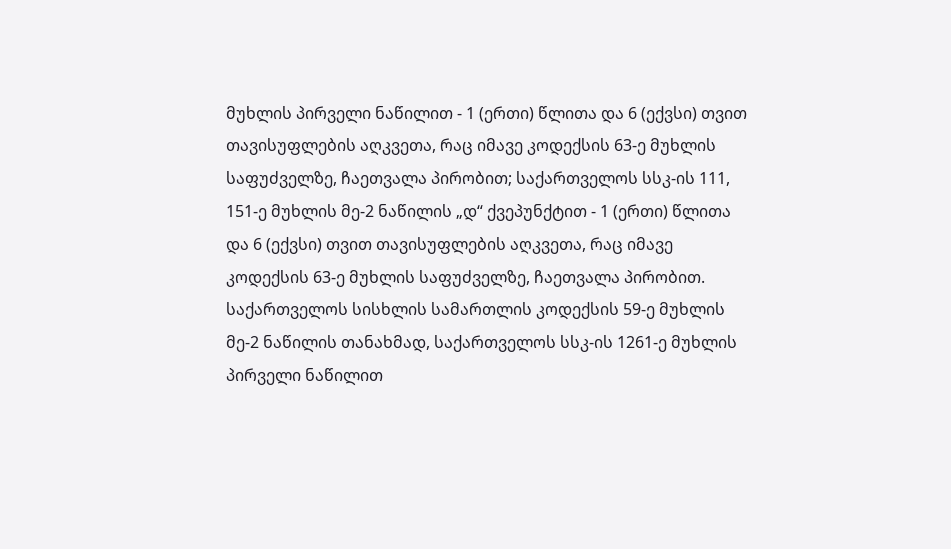მუხლის პირველი ნაწილით - 1 (ერთი) წლითა და 6 (ექვსი) თვით თავისუფლების აღკვეთა, რაც იმავე კოდექსის 63-ე მუხლის საფუძველზე, ჩაეთვალა პირობით; საქართველოს სსკ-ის 111, 151-ე მუხლის მე-2 ნაწილის „დ“ ქვეპუნქტით - 1 (ერთი) წლითა და 6 (ექვსი) თვით თავისუფლების აღკვეთა, რაც იმავე კოდექსის 63-ე მუხლის საფუძველზე, ჩაეთვალა პირობით.
საქართველოს სისხლის სამართლის კოდექსის 59-ე მუხლის მე-2 ნაწილის თანახმად, საქართველოს სსკ-ის 1261-ე მუხლის პირველი ნაწილით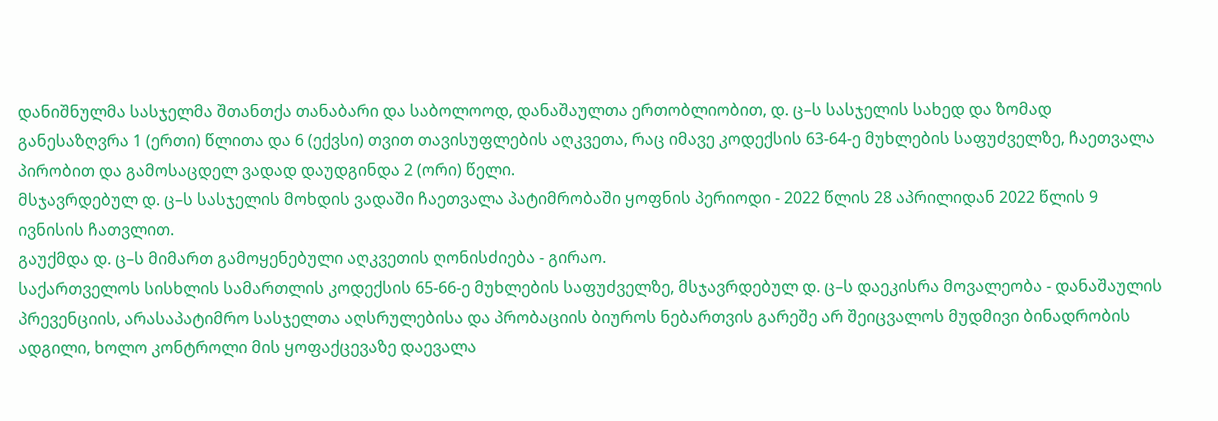დანიშნულმა სასჯელმა შთანთქა თანაბარი და საბოლოოდ, დანაშაულთა ერთობლიობით, დ. ც–ს სასჯელის სახედ და ზომად განესაზღვრა 1 (ერთი) წლითა და 6 (ექვსი) თვით თავისუფლების აღკვეთა, რაც იმავე კოდექსის 63-64-ე მუხლების საფუძველზე, ჩაეთვალა პირობით და გამოსაცდელ ვადად დაუდგინდა 2 (ორი) წელი.
მსჯავრდებულ დ. ც–ს სასჯელის მოხდის ვადაში ჩაეთვალა პატიმრობაში ყოფნის პერიოდი - 2022 წლის 28 აპრილიდან 2022 წლის 9 ივნისის ჩათვლით.
გაუქმდა დ. ც–ს მიმართ გამოყენებული აღკვეთის ღონისძიება - გირაო.
საქართველოს სისხლის სამართლის კოდექსის 65-66-ე მუხლების საფუძველზე, მსჯავრდებულ დ. ც–ს დაეკისრა მოვალეობა - დანაშაულის პრევენციის, არასაპატიმრო სასჯელთა აღსრულებისა და პრობაციის ბიუროს ნებართვის გარეშე არ შეიცვალოს მუდმივი ბინადრობის ადგილი, ხოლო კონტროლი მის ყოფაქცევაზე დაევალა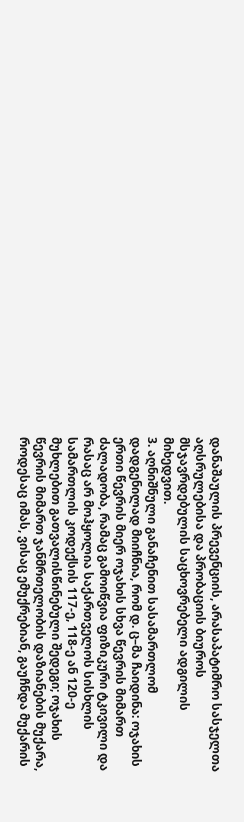დანაშაულის პრევენციის, არასაპატიმრო სასჯელთა აღსრულებისა და პრობაციის ბიუროს მსჯავრდებულის საცხოვრებელი ადგილის მიხედვით.
3. აღნიშნული განაჩენით სასამართლომ დადგენილად მიიჩნია, რომ დ. ც–მა ჩაიდინა: ოჯახის ერთი წევრის მიერ ოჯახის სხვა წევრის მიმართ ძალადობა, რამაც გამოიწვია ფიზიკური ტკივილი და რასაც არ მოჰყოლია საქართველოს სისხლის სამართლის კოდექსის 117-ე, 118-ე ან 120-ე მუხლებით გათვალისწინებული შედეგი; ოჯახის წევრის მიმართ ჯანმრთელობის დაზიანების მუქარა, როდესაც იმას, ვისაც ემუქრებიან, გაუჩნდა მუქარის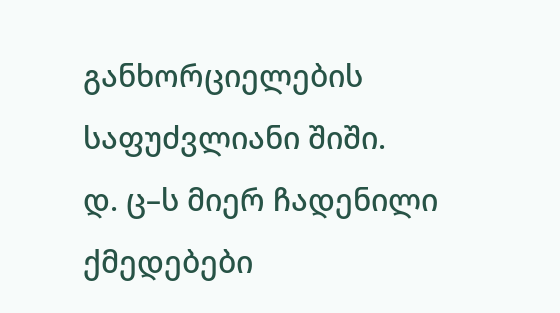განხორციელების საფუძვლიანი შიში.
დ. ც–ს მიერ ჩადენილი ქმედებები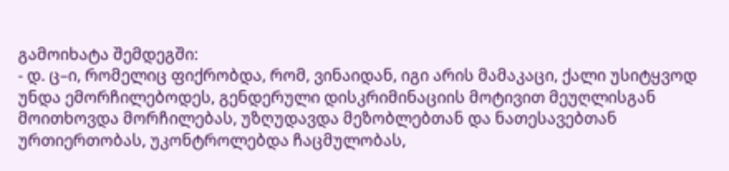გამოიხატა შემდეგში:
- დ. ც–ი, რომელიც ფიქრობდა, რომ, ვინაიდან, იგი არის მამაკაცი, ქალი უსიტყვოდ უნდა ემორჩილებოდეს, გენდერული დისკრიმინაციის მოტივით მეუღლისგან მოითხოვდა მორჩილებას, უზღუდავდა მეზობლებთან და ნათესავებთან ურთიერთობას, უკონტროლებდა ჩაცმულობას,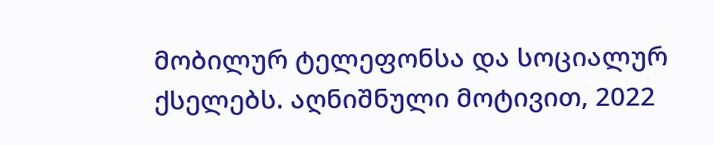მობილურ ტელეფონსა და სოციალურ ქსელებს. აღნიშნული მოტივით, 2022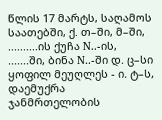წლის 17 მარტს, საღამოს საათებში, ქ. თ–ში, მ–ში, ..........ის ქუჩა N..-ის, .......ში, ბინა N..-ში დ. ც–სი ყოფილ მეუღლეს - ი. ტ–ს, დაემუქრა ჯანმრთელობის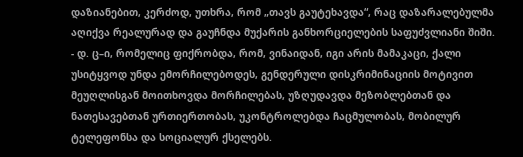დაზიანებით, კერძოდ, უთხრა, რომ „თავს გაუტეხავდა“, რაც დაზარალებულმა აღიქვა რეალურად და გაუჩნდა მუქარის განხორციელების საფუძვლიანი შიში.
- დ. ც–ი, რომელიც ფიქრობდა, რომ, ვინაიდან, იგი არის მამაკაცი, ქალი უსიტყვოდ უნდა ემორჩილებოდეს, გენდერული დისკრიმინაციის მოტივით მეუღლისგან მოითხოვდა მორჩილებას, უზღუდავდა მეზობლებთან და ნათესავებთან ურთიერთობას, უკონტროლებდა ჩაცმულობას, მობილურ ტელეფონსა და სოციალურ ქსელებს.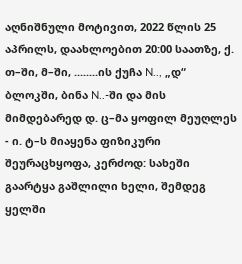აღნიშნული მოტივით, 2022 წლის 25 აპრილს, დაახლოებით 20:00 საათზე, ქ. თ–ში, მ–ში, ........ის ქუჩა N.., „დ“ ბლოკში, ბინა N..-ში და მის მიმდებარედ დ. ც–მა ყოფილ მეუღლეს - ი. ტ–ს მიაყენა ფიზიკური შეურაცხყოფა, კერძოდ: სახეში გაარტყა გაშლილი ხელი, შემდეგ ყელში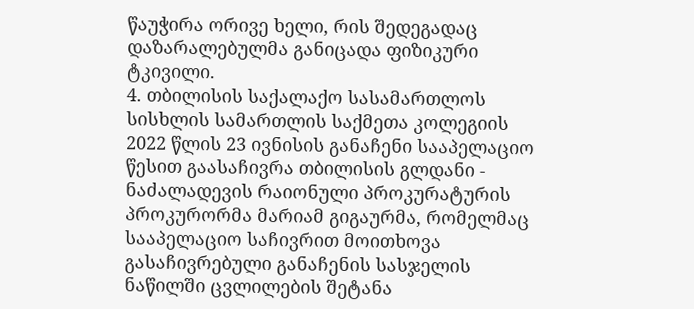წაუჭირა ორივე ხელი, რის შედეგადაც დაზარალებულმა განიცადა ფიზიკური ტკივილი.
4. თბილისის საქალაქო სასამართლოს სისხლის სამართლის საქმეთა კოლეგიის 2022 წლის 23 ივნისის განაჩენი სააპელაციო წესით გაასაჩივრა თბილისის გლდანი - ნაძალადევის რაიონული პროკურატურის პროკურორმა მარიამ გიგაურმა, რომელმაც სააპელაციო საჩივრით მოითხოვა გასაჩივრებული განაჩენის სასჯელის ნაწილში ცვლილების შეტანა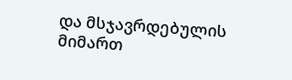და მსჯავრდებულის მიმართ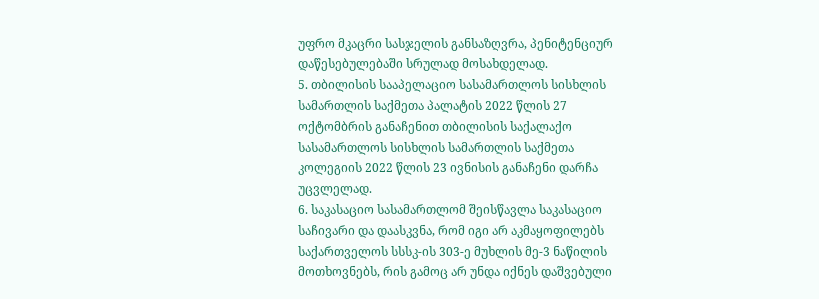უფრო მკაცრი სასჯელის განსაზღვრა, პენიტენციურ დაწესებულებაში სრულად მოსახდელად.
5. თბილისის სააპელაციო სასამართლოს სისხლის სამართლის საქმეთა პალატის 2022 წლის 27 ოქტომბრის განაჩენით თბილისის საქალაქო სასამართლოს სისხლის სამართლის საქმეთა კოლეგიის 2022 წლის 23 ივნისის განაჩენი დარჩა უცვლელად.
6. საკასაციო სასამართლომ შეისწავლა საკასაციო საჩივარი და დაასკვნა, რომ იგი არ აკმაყოფილებს საქართველოს სსსკ-ის 303-ე მუხლის მე-3 ნაწილის მოთხოვნებს, რის გამოც არ უნდა იქნეს დაშვებული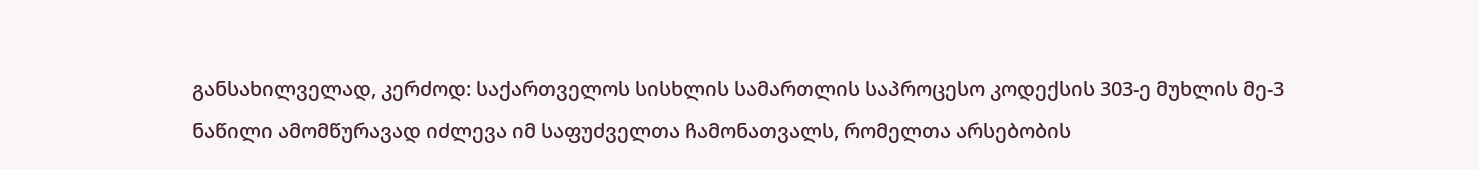განსახილველად, კერძოდ: საქართველოს სისხლის სამართლის საპროცესო კოდექსის 303-ე მუხლის მე-3 ნაწილი ამომწურავად იძლევა იმ საფუძველთა ჩამონათვალს, რომელთა არსებობის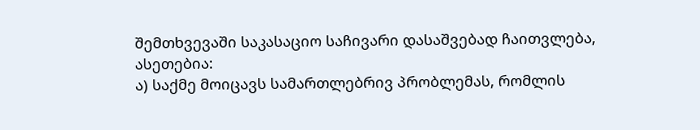შემთხვევაში საკასაციო საჩივარი დასაშვებად ჩაითვლება, ასეთებია:
ა) საქმე მოიცავს სამართლებრივ პრობლემას, რომლის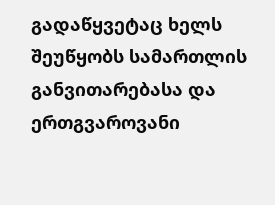გადაწყვეტაც ხელს შეუწყობს სამართლის განვითარებასა და ერთგვაროვანი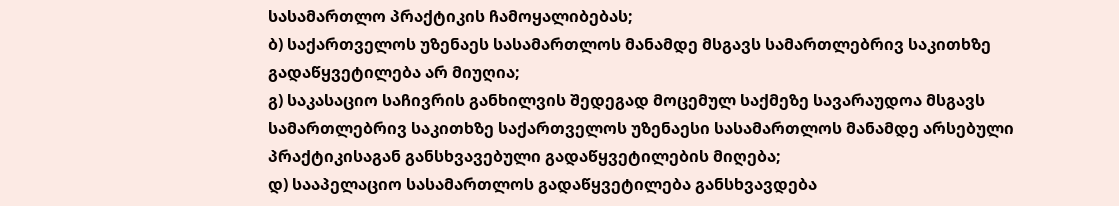სასამართლო პრაქტიკის ჩამოყალიბებას;
ბ) საქართველოს უზენაეს სასამართლოს მანამდე მსგავს სამართლებრივ საკითხზე გადაწყვეტილება არ მიუღია;
გ) საკასაციო საჩივრის განხილვის შედეგად მოცემულ საქმეზე სავარაუდოა მსგავს სამართლებრივ საკითხზე საქართველოს უზენაესი სასამართლოს მანამდე არსებული პრაქტიკისაგან განსხვავებული გადაწყვეტილების მიღება;
დ) სააპელაციო სასამართლოს გადაწყვეტილება განსხვავდება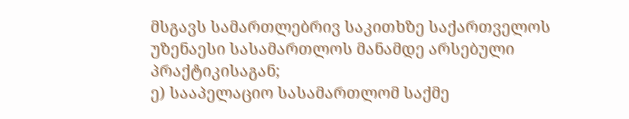მსგავს სამართლებრივ საკითხზე საქართველოს უზენაესი სასამართლოს მანამდე არსებული პრაქტიკისაგან;
ე) სააპელაციო სასამართლომ საქმე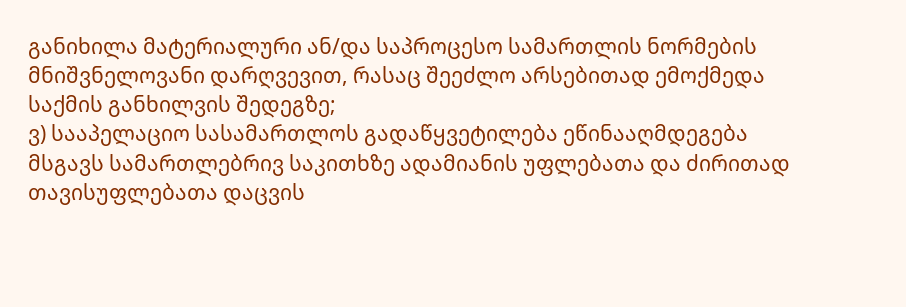განიხილა მატერიალური ან/და საპროცესო სამართლის ნორმების მნიშვნელოვანი დარღვევით, რასაც შეეძლო არსებითად ემოქმედა საქმის განხილვის შედეგზე;
ვ) სააპელაციო სასამართლოს გადაწყვეტილება ეწინააღმდეგება მსგავს სამართლებრივ საკითხზე ადამიანის უფლებათა და ძირითად თავისუფლებათა დაცვის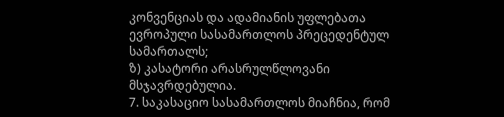კონვენციას და ადამიანის უფლებათა ევროპული სასამართლოს პრეცედენტულ სამართალს;
ზ) კასატორი არასრულწლოვანი მსჯავრდებულია.
7. საკასაციო სასამართლოს მიაჩნია, რომ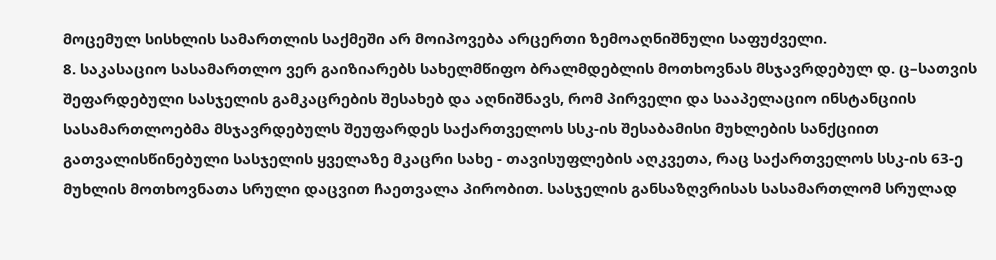მოცემულ სისხლის სამართლის საქმეში არ მოიპოვება არცერთი ზემოაღნიშნული საფუძველი.
8. საკასაციო სასამართლო ვერ გაიზიარებს სახელმწიფო ბრალმდებლის მოთხოვნას მსჯავრდებულ დ. ც–სათვის შეფარდებული სასჯელის გამკაცრების შესახებ და აღნიშნავს, რომ პირველი და სააპელაციო ინსტანციის სასამართლოებმა მსჯავრდებულს შეუფარდეს საქართველოს სსკ-ის შესაბამისი მუხლების სანქციით გათვალისწინებული სასჯელის ყველაზე მკაცრი სახე - თავისუფლების აღკვეთა, რაც საქართველოს სსკ-ის 63-ე მუხლის მოთხოვნათა სრული დაცვით ჩაეთვალა პირობით. სასჯელის განსაზღვრისას სასამართლომ სრულად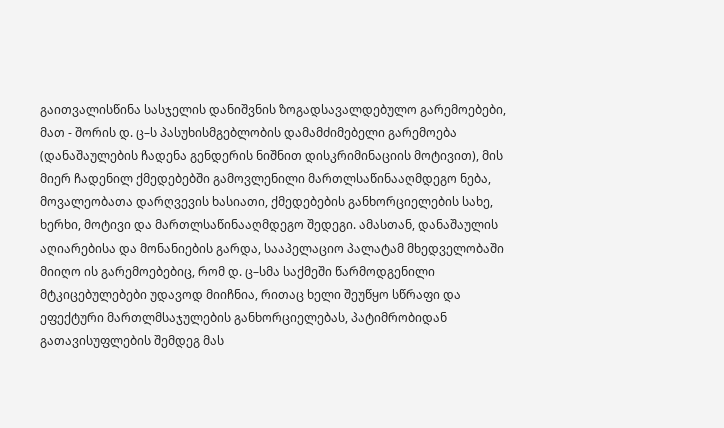გაითვალისწინა სასჯელის დანიშვნის ზოგადსავალდებულო გარემოებები, მათ - შორის დ. ც–ს პასუხისმგებლობის დამამძიმებელი გარემოება (დანაშაულების ჩადენა გენდერის ნიშნით დისკრიმინაციის მოტივით), მის მიერ ჩადენილ ქმედებებში გამოვლენილი მართლსაწინააღმდეგო ნება, მოვალეობათა დარღვევის ხასიათი, ქმედებების განხორციელების სახე, ხერხი, მოტივი და მართლსაწინააღმდეგო შედეგი. ამასთან, დანაშაულის აღიარებისა და მონანიების გარდა, სააპელაციო პალატამ მხედველობაში მიიღო ის გარემოებებიც, რომ დ. ც–სმა საქმეში წარმოდგენილი მტკიცებულებები უდავოდ მიიჩნია, რითაც ხელი შეუწყო სწრაფი და ეფექტური მართლმსაჯულების განხორციელებას, პატიმრობიდან გათავისუფლების შემდეგ მას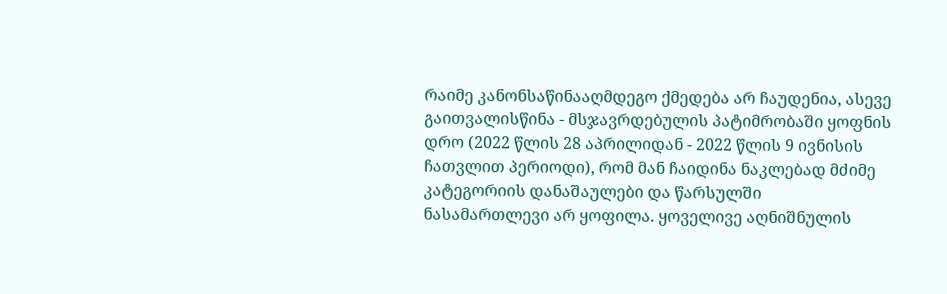რაიმე კანონსაწინააღმდეგო ქმედება არ ჩაუდენია, ასევე გაითვალისწინა - მსჯავრდებულის პატიმრობაში ყოფნის დრო (2022 წლის 28 აპრილიდან - 2022 წლის 9 ივნისის ჩათვლით პერიოდი), რომ მან ჩაიდინა ნაკლებად მძიმე კატეგორიის დანაშაულები და წარსულში ნასამართლევი არ ყოფილა. ყოველივე აღნიშნულის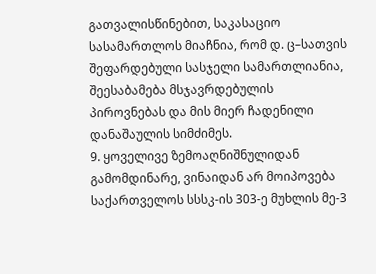გათვალისწინებით, საკასაციო სასამართლოს მიაჩნია, რომ დ. ც–სათვის შეფარდებული სასჯელი სამართლიანია, შეესაბამება მსჯავრდებულის პიროვნებას და მის მიერ ჩადენილი დანაშაულის სიმძიმეს.
9. ყოველივე ზემოაღნიშნულიდან გამომდინარე, ვინაიდან არ მოიპოვება საქართველოს სსსკ-ის 303-ე მუხლის მე-3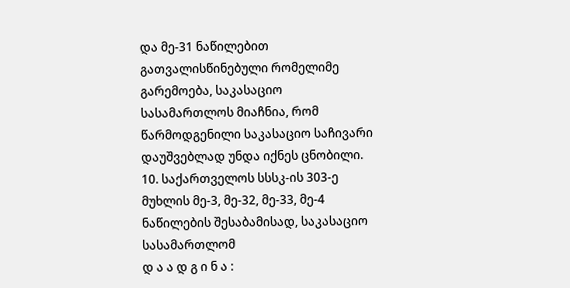და მე-31 ნაწილებით გათვალისწინებული რომელიმე გარემოება, საკასაციო სასამართლოს მიაჩნია, რომ წარმოდგენილი საკასაციო საჩივარი დაუშვებლად უნდა იქნეს ცნობილი.
10. საქართველოს სსსკ-ის 303-ე მუხლის მე-3, მე-32, მე-33, მე-4 ნაწილების შესაბამისად, საკასაციო სასამართლომ
დ ა ა დ გ ი ნ ა :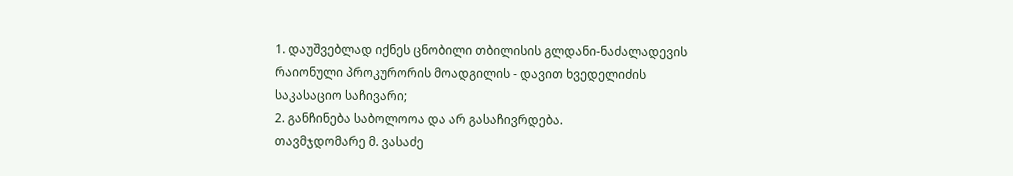1. დაუშვებლად იქნეს ცნობილი თბილისის გლდანი-ნაძალადევის რაიონული პროკურორის მოადგილის - დავით ხვედელიძის საკასაციო საჩივარი;
2. განჩინება საბოლოოა და არ გასაჩივრდება.
თავმჯდომარე მ. ვასაძე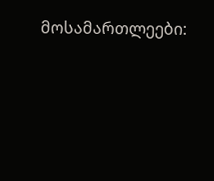მოსამართლეები: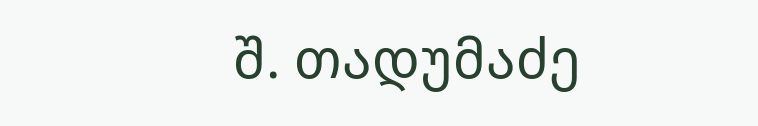შ. თადუმაძე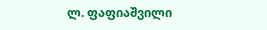ლ. ფაფიაშვილი